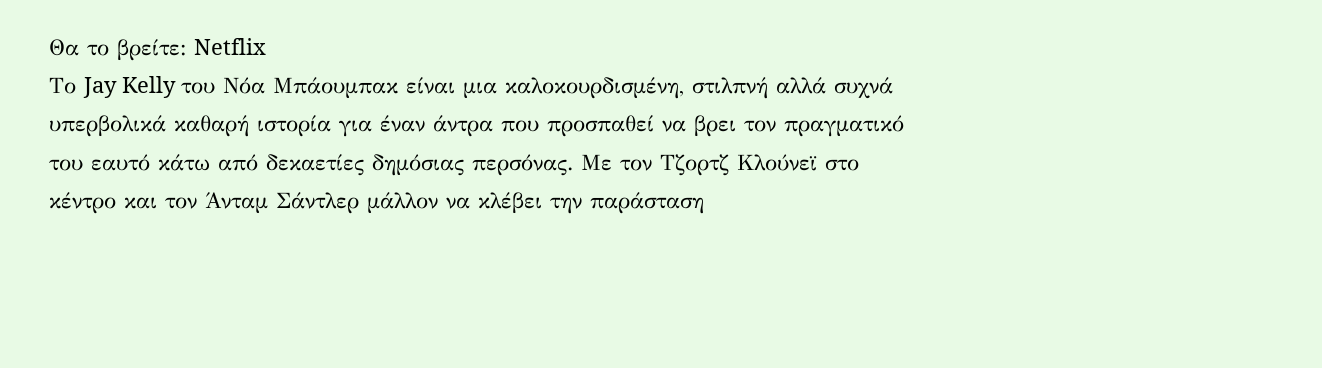Θα το βρείτε: Netflix
Το Jay Kelly του Νόα Μπάουμπακ είναι μια καλοκουρδισμένη, στιλπνή αλλά συχνά υπερβολικά καθαρή ιστορία για έναν άντρα που προσπαθεί να βρει τον πραγματικό του εαυτό κάτω από δεκαετίες δημόσιας περσόνας. Με τον Τζορτζ Κλούνεϊ στο κέντρο και τον Άνταμ Σάντλερ μάλλον να κλέβει την παράσταση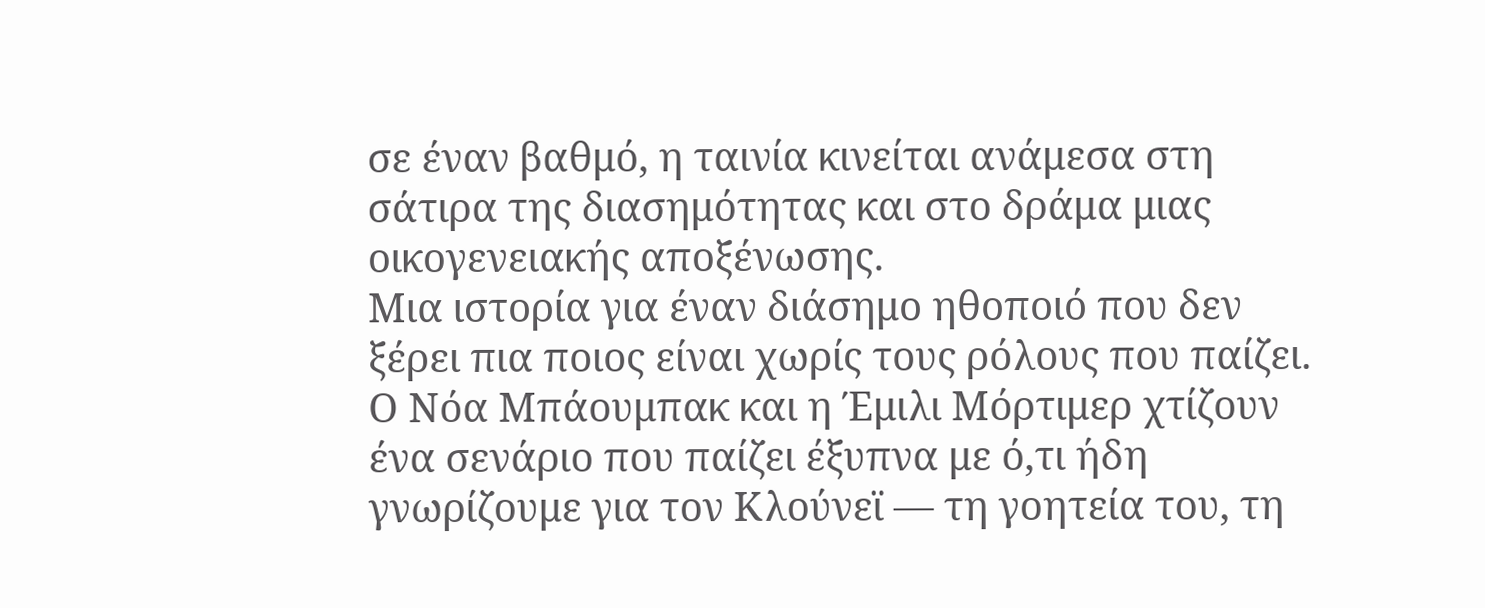σε έναν βαθμό, η ταινία κινείται ανάμεσα στη σάτιρα της διασημότητας και στο δράμα μιας οικογενειακής αποξένωσης.
Μια ιστορία για έναν διάσημο ηθοποιό που δεν ξέρει πια ποιος είναι χωρίς τους ρόλους που παίζει. Ο Νόα Μπάουμπακ και η Έμιλι Μόρτιμερ χτίζουν ένα σενάριο που παίζει έξυπνα με ό,τι ήδη γνωρίζουμε για τον Κλούνεϊ — τη γοητεία του, τη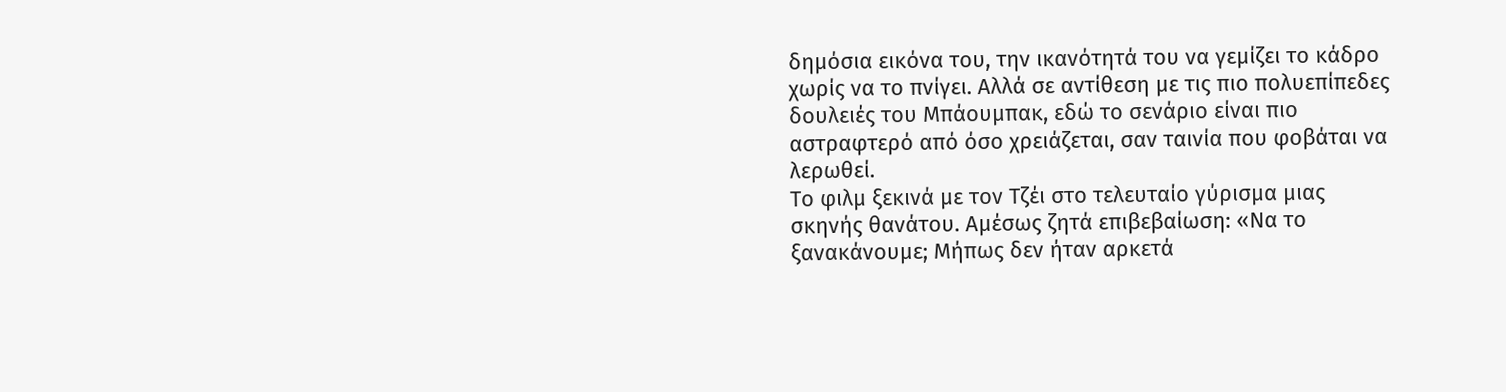δημόσια εικόνα του, την ικανότητά του να γεμίζει το κάδρο χωρίς να το πνίγει. Αλλά σε αντίθεση με τις πιο πολυεπίπεδες δουλειές του Μπάουμπακ, εδώ το σενάριο είναι πιο αστραφτερό από όσο χρειάζεται, σαν ταινία που φοβάται να λερωθεί.
Το φιλμ ξεκινά με τον Τζέι στο τελευταίο γύρισμα μιας σκηνής θανάτου. Αμέσως ζητά επιβεβαίωση: «Να το ξανακάνουμε; Μήπως δεν ήταν αρκετά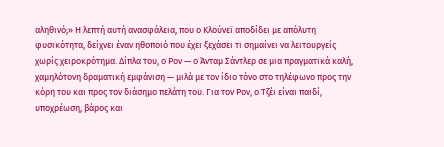αληθινό;» Η λεπτή αυτή ανασφάλεια, που ο Κλούνεϊ αποδίδει με απόλυτη φυσικότητα, δείχνει έναν ηθοποιό που έχει ξεχάσει τι σημαίνει να λειτουργείς χωρίς χειροκρότημα. Δίπλα του, ο Ρον — ο Άνταμ Σάντλερ σε μια πραγματικά καλή, χαμηλότονη δραματική εμφάνιση — μιλά με τον ίδιο τόνο στο τηλέφωνο προς την κόρη του και προς τον διάσημο πελάτη του. Για τον Ρον, ο Τζέι είναι παιδί, υποχρέωση, βάρος και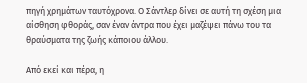πηγή χρημάτων ταυτόχρονα. Ο Σάντλερ δίνει σε αυτή τη σχέση μια αίσθηση φθοράς, σαν έναν άντρα που έχει μαζέψει πάνω του τα θραύσματα της ζωής κάποιου άλλου.

Από εκεί και πέρα, η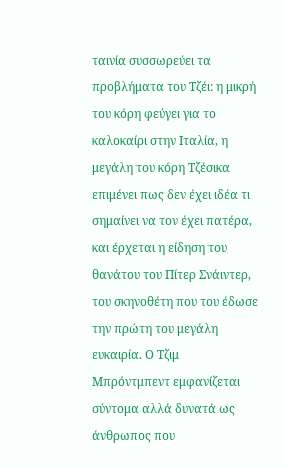ταινία συσσωρεύει τα προβλήματα του Τζέι: η μικρή του κόρη φεύγει για το καλοκαίρι στην Ιταλία, η μεγάλη του κόρη Τζέσικα επιμένει πως δεν έχει ιδέα τι σημαίνει να τον έχει πατέρα, και έρχεται η είδηση του θανάτου του Πίτερ Σνάιντερ, του σκηνοθέτη που του έδωσε την πρώτη του μεγάλη ευκαιρία. Ο Τζιμ Μπρόντμπεντ εμφανίζεται σύντομα αλλά δυνατά ως άνθρωπος που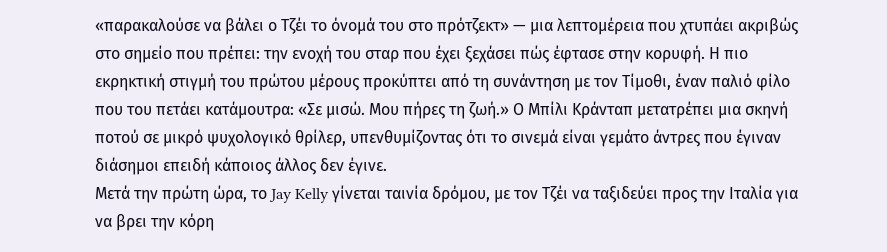«παρακαλούσε να βάλει ο Τζέι το όνομά του στο πρότζεκτ» — μια λεπτομέρεια που χτυπάει ακριβώς στο σημείο που πρέπει: την ενοχή του σταρ που έχει ξεχάσει πώς έφτασε στην κορυφή. Η πιο εκρηκτική στιγμή του πρώτου μέρους προκύπτει από τη συνάντηση με τον Τίμοθι, έναν παλιό φίλο που του πετάει κατάμουτρα: «Σε μισώ. Μου πήρες τη ζωή.» Ο Μπίλι Κράνταπ μετατρέπει μια σκηνή ποτού σε μικρό ψυχολογικό θρίλερ, υπενθυμίζοντας ότι το σινεμά είναι γεμάτο άντρες που έγιναν διάσημοι επειδή κάποιος άλλος δεν έγινε.
Μετά την πρώτη ώρα, το Jay Kelly γίνεται ταινία δρόμου, με τον Τζέι να ταξιδεύει προς την Ιταλία για να βρει την κόρη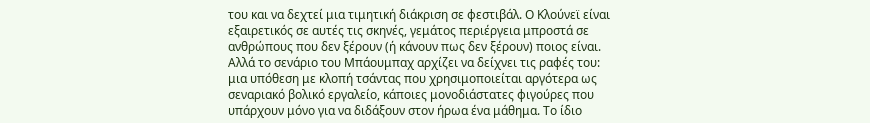του και να δεχτεί μια τιμητική διάκριση σε φεστιβάλ. Ο Κλούνεϊ είναι εξαιρετικός σε αυτές τις σκηνές, γεμάτος περιέργεια μπροστά σε ανθρώπους που δεν ξέρουν (ή κάνουν πως δεν ξέρουν) ποιος είναι. Αλλά το σενάριο του Μπάουμπαχ αρχίζει να δείχνει τις ραφές του: μια υπόθεση με κλοπή τσάντας που χρησιμοποιείται αργότερα ως σεναριακό βολικό εργαλείο, κάποιες μονοδιάστατες φιγούρες που υπάρχουν μόνο για να διδάξουν στον ήρωα ένα μάθημα. Το ίδιο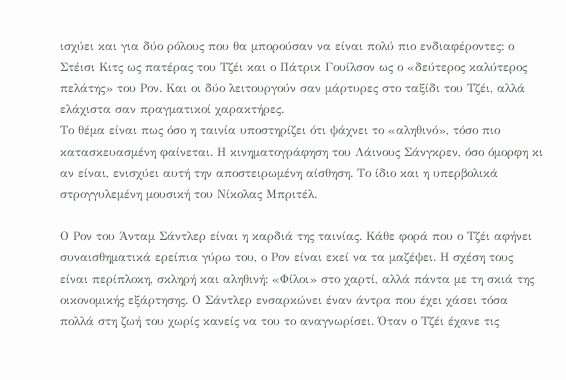ισχύει και για δύο ρόλους που θα μπορούσαν να είναι πολύ πιο ενδιαφέροντες: ο Στέισι Κιτς ως πατέρας του Τζέι και ο Πάτρικ Γουίλσον ως ο «δεύτερος καλύτερος πελάτης» του Ρον. Και οι δύο λειτουργούν σαν μάρτυρες στο ταξίδι του Τζέι, αλλά ελάχιστα σαν πραγματικοί χαρακτήρες.
Το θέμα είναι πως όσο η ταινία υποστηρίζει ότι ψάχνει το «αληθινό», τόσο πιο κατασκευασμένη φαίνεται. Η κινηματογράφηση του Λάινους Σάνγκρεν, όσο όμορφη κι αν είναι, ενισχύει αυτή την αποστειρωμένη αίσθηση. Το ίδιο και η υπερβολικά στρογγυλεμένη μουσική του Νίκολας Μπριτέλ.

Ο Ρον του Άνταμ Σάντλερ είναι η καρδιά της ταινίας. Κάθε φορά που ο Τζέι αφήνει συναισθηματικά ερείπια γύρω του, ο Ρον είναι εκεί να τα μαζέψει. Η σχέση τους είναι περίπλοκη, σκληρή και αληθινή: «Φίλοι» στο χαρτί, αλλά πάντα με τη σκιά της οικονομικής εξάρτησης. Ο Σάντλερ ενσαρκώνει έναν άντρα που έχει χάσει τόσα πολλά στη ζωή του χωρίς κανείς να του το αναγνωρίσει. Όταν ο Τζέι έχανε τις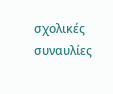σχολικές συναυλίες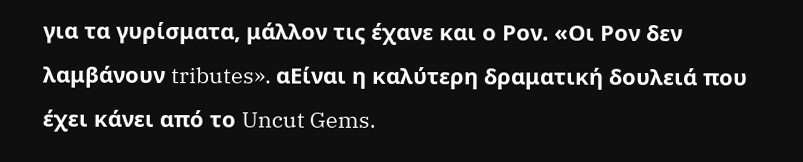για τα γυρίσματα, μάλλον τις έχανε και ο Ρον. «Οι Ρον δεν λαμβάνουν tributes». αΕίναι η καλύτερη δραματική δουλειά που έχει κάνει από το Uncut Gems.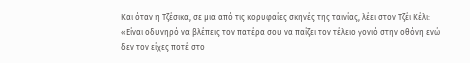Και όταν η Τζέσικα, σε μια από τις κορυφαίες σκηνές της ταινίας, λέει στον Τζέι Κέλι: «Είναι οδυνηρό να βλέπεις τον πατέρα σου να παίζει τον τέλειο γονιό στην οθόνη ενώ δεν τον είχες ποτέ στο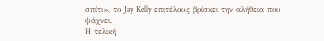σπίτι», το Jay Kelly επιτέλους βρίσκει την αλήθεια που ψάχνει.
Η τελική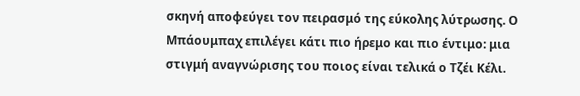σκηνή αποφεύγει τον πειρασμό της εύκολης λύτρωσης. Ο Μπάουμπαχ επιλέγει κάτι πιο ήρεμο και πιο έντιμο: μια στιγμή αναγνώρισης του ποιος είναι τελικά ο Τζέι Κέλι.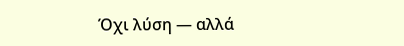Όχι λύση — αλλά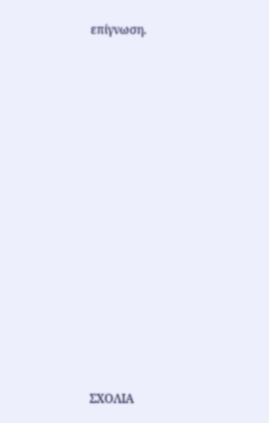επίγνωση.














ΣΧΟΛΙΑ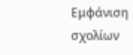Εμφάνιση σχολίων